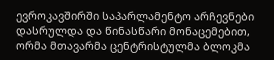ევროკავშირში საპარლამენტო არჩევნები დასრულდა და წინასწარი მონაცემებით, ორმა მთავარმა ცენტრისტულმა ბლოკმა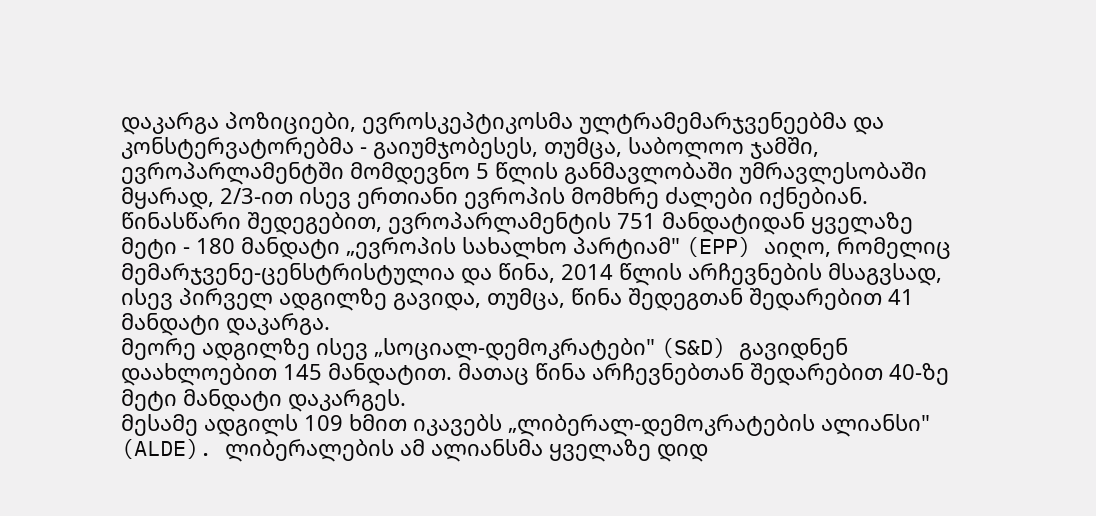დაკარგა პოზიციები, ევროსკეპტიკოსმა ულტრამემარჯვენეებმა და კონსტერვატორებმა - გაიუმჯობესეს, თუმცა, საბოლოო ჯამში, ევროპარლამენტში მომდევნო 5 წლის განმავლობაში უმრავლესობაში მყარად, 2/3-ით ისევ ერთიანი ევროპის მომხრე ძალები იქნებიან.
წინასწარი შედეგებით, ევროპარლამენტის 751 მანდატიდან ყველაზე მეტი - 180 მანდატი „ევროპის სახალხო პარტიამ" (EPP) აიღო, რომელიც მემარჯვენე-ცენსტრისტულია და წინა, 2014 წლის არჩევნების მსაგვსად, ისევ პირველ ადგილზე გავიდა, თუმცა, წინა შედეგთან შედარებით 41 მანდატი დაკარგა.
მეორე ადგილზე ისევ „სოციალ-დემოკრატები" (S&D) გავიდნენ დაახლოებით 145 მანდატით. მათაც წინა არჩევნებთან შედარებით 40-ზე მეტი მანდატი დაკარგეს.
მესამე ადგილს 109 ხმით იკავებს „ლიბერალ-დემოკრატების ალიანსი" (ALDE). ლიბერალების ამ ალიანსმა ყველაზე დიდ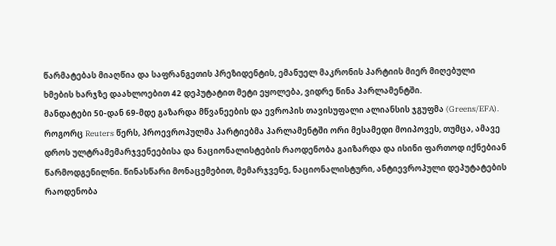წარმატებას მიაღწია და საფრანგეთის პრეზიდენტის, ემანუელ მაკრონის პარტიის მიერ მიღებული ხმების ხარჯზე დაახლოებით 42 დეპუტატით მეტი ეყოლება, ვიდრე წინა პარლამენტში.
მანდატები 50-დან 69-მდე გაზარდა მწვანეების და ევროპის თავისუფალი ალიანსის ჯგუფმა (Greens/EFA).
როგორც Reuters წერს, პროევროპულმა პარტიებმა პარლამენტში ორი მესამედი მოიპოვეს, თუმცა, ამავე დროს ულტრამემარჯვენეებისა და ნაციონალისტების რაოდენობა გაიზარდა და ისინი ფართოდ იქნებიან წარმოდგენილნი. წინასწარი მონაცემებით, მემარჯვენე, ნაციონალისტური, ანტიევროპული დეპუტატების რაოდენობა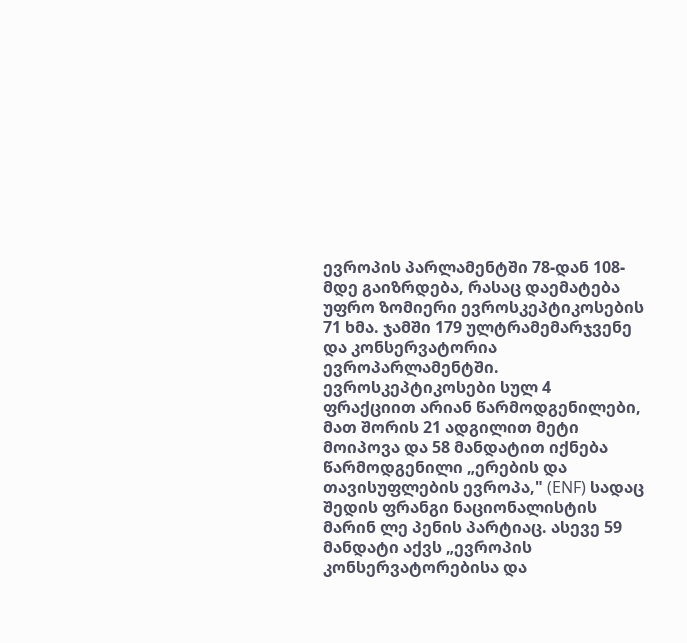ევროპის პარლამენტში 78-დან 108-მდე გაიზრდება, რასაც დაემატება უფრო ზომიერი ევროსკეპტიკოსების 71 ხმა. ჯამში 179 ულტრამემარჯვენე და კონსერვატორია ევროპარლამენტში.
ევროსკეპტიკოსები სულ 4 ფრაქციით არიან წარმოდგენილები, მათ შორის 21 ადგილით მეტი მოიპოვა და 58 მანდატით იქნება წარმოდგენილი „ერების და თავისუფლების ევროპა," (ENF) სადაც შედის ფრანგი ნაციონალისტის მარინ ლე პენის პარტიაც. ასევე 59 მანდატი აქვს „ევროპის კონსერვატორებისა და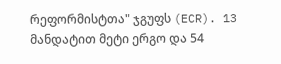რეფორმისტთა" ჯგუფს (ECR). 13 მანდატით მეტი ერგო და 54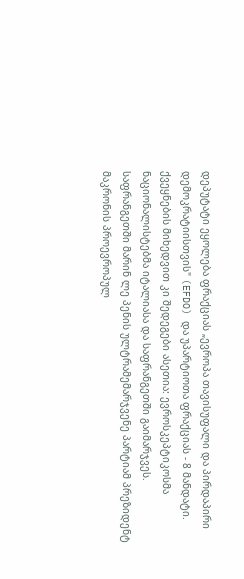დეპუტატი ეყოლება ფრაქციას „ევროპა თავისუფალი და პირდაპირი დემოკრატიისთვის" (EFDO) და უპარტიოთა ფრაქციას - 8 მანდატი.
ქვეყნების მიხედვით კი შედეგები ასეთია: ევროსკეპტიკოსმა ნაციონალისტებმა იტალიასა და საფრანგეთში გაიმარჯვეს. საფრანგეთში მარინ ლე პენის ულტრამემარჯვენე პარტიამ პრეზიდენტ მაკრონის პროევროპულ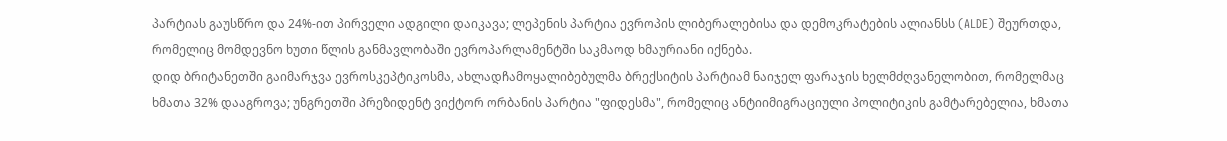პარტიას გაუსწრო და 24%-ით პირველი ადგილი დაიკავა; ლეპენის პარტია ევროპის ლიბერალებისა და დემოკრატების ალიანსს (ALDE) შეურთდა, რომელიც მომდევნო ხუთი წლის განმავლობაში ევროპარლამენტში საკმაოდ ხმაურიანი იქნება.
დიდ ბრიტანეთში გაიმარჯვა ევროსკეპტიკოსმა, ახლადჩამოყალიბებულმა ბრექსიტის პარტიამ ნაიჯელ ფარაჯის ხელმძღვანელობით, რომელმაც ხმათა 32% დააგროვა; უნგრეთში პრეზიდენტ ვიქტორ ორბანის პარტია "ფიდესმა", რომელიც ანტიიმიგრაციული პოლიტიკის გამტარებელია, ხმათა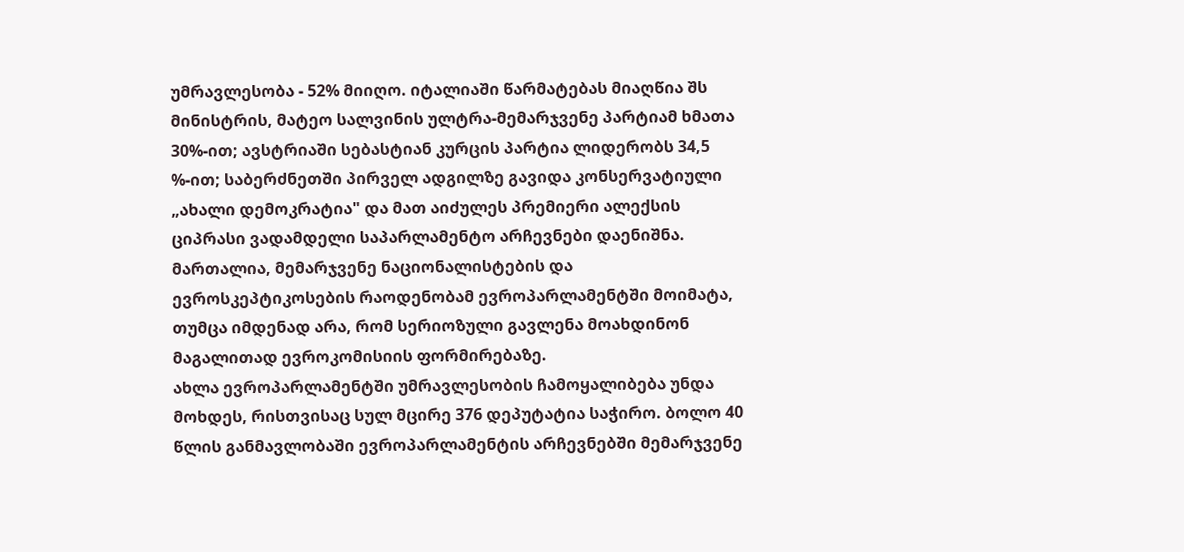უმრავლესობა - 52% მიიღო. იტალიაში წარმატებას მიაღწია შს მინისტრის, მატეო სალვინის ულტრა-მემარჯვენე პარტიამ ხმათა 30%-ით; ავსტრიაში სებასტიან კურცის პარტია ლიდერობს 34,5 %-ით; საბერძნეთში პირველ ადგილზე გავიდა კონსერვატიული „ახალი დემოკრატია" და მათ აიძულეს პრემიერი ალექსის ციპრასი ვადამდელი საპარლამენტო არჩევნები დაენიშნა.
მართალია, მემარჯვენე ნაციონალისტების და ევროსკეპტიკოსების რაოდენობამ ევროპარლამენტში მოიმატა, თუმცა იმდენად არა, რომ სერიოზული გავლენა მოახდინონ მაგალითად ევროკომისიის ფორმირებაზე.
ახლა ევროპარლამენტში უმრავლესობის ჩამოყალიბება უნდა მოხდეს, რისთვისაც სულ მცირე 376 დეპუტატია საჭირო. ბოლო 40 წლის განმავლობაში ევროპარლამენტის არჩევნებში მემარჯვენე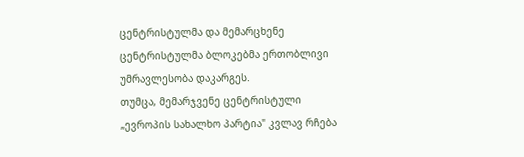ცენტრისტულმა და მემარცხენე ცენტრისტულმა ბლოკებმა ერთობლივი უმრავლესობა დაკარგეს.
თუმცა, მემარჯვენე ცენტრისტული „ევროპის სახალხო პარტია" კვლავ რჩება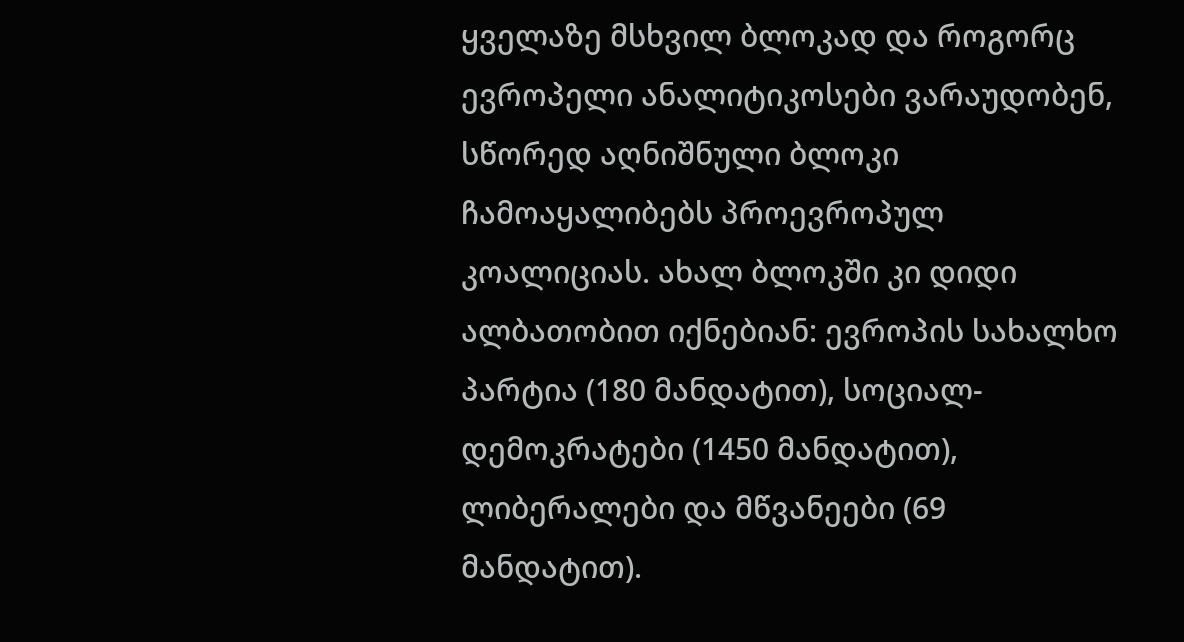ყველაზე მსხვილ ბლოკად და როგორც ევროპელი ანალიტიკოსები ვარაუდობენ, სწორედ აღნიშნული ბლოკი ჩამოაყალიბებს პროევროპულ კოალიციას. ახალ ბლოკში კი დიდი ალბათობით იქნებიან: ევროპის სახალხო პარტია (180 მანდატით), სოციალ-დემოკრატები (1450 მანდატით), ლიბერალები და მწვანეები (69 მანდატით).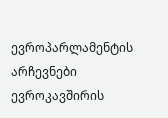ევროპარლამენტის არჩევნები ევროკავშირის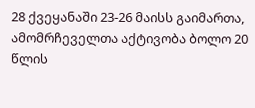28 ქვეყანაში 23-26 მაისს გაიმართა, ამომრჩეველთა აქტივობა ბოლო 20 წლის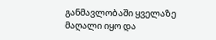განმავლობაში ყველაზე მაღალი იყო და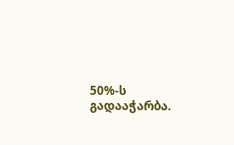50%-ს გადააჭარბა.